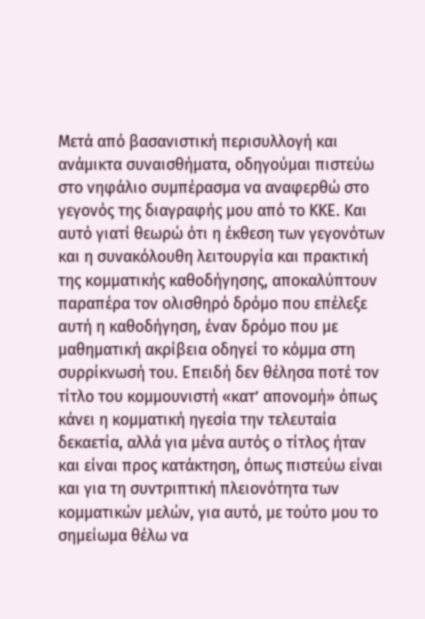Μετά από βασανιστική περισυλλογή και ανάμικτα συναισθήματα, οδηγούμαι πιστεύω στο νηφάλιο συμπέρασμα να αναφερθώ στο γεγονός της διαγραφής μου από το ΚΚΕ. Και αυτό γιατί θεωρώ ότι η έκθεση των γεγονότων και η συνακόλουθη λειτουργία και πρακτική της κομματικής καθοδήγησης, αποκαλύπτουν παραπέρα τον ολισθηρό δρόμο που επέλεξε αυτή η καθοδήγηση, έναν δρόμο που με μαθηματική ακρίβεια οδηγεί το κόμμα στη συρρίκνωσή του. Επειδή δεν θέλησα ποτέ τον τίτλο του κομμουνιστή «κατ’ απονομή» όπως κάνει η κομματική ηγεσία την τελευταία δεκαετία, αλλά για μένα αυτός ο τίτλος ήταν και είναι προς κατάκτηση, όπως πιστεύω είναι και για τη συντριπτική πλειονότητα των κομματικών μελών, για αυτό, με τούτο μου το σημείωμα θέλω να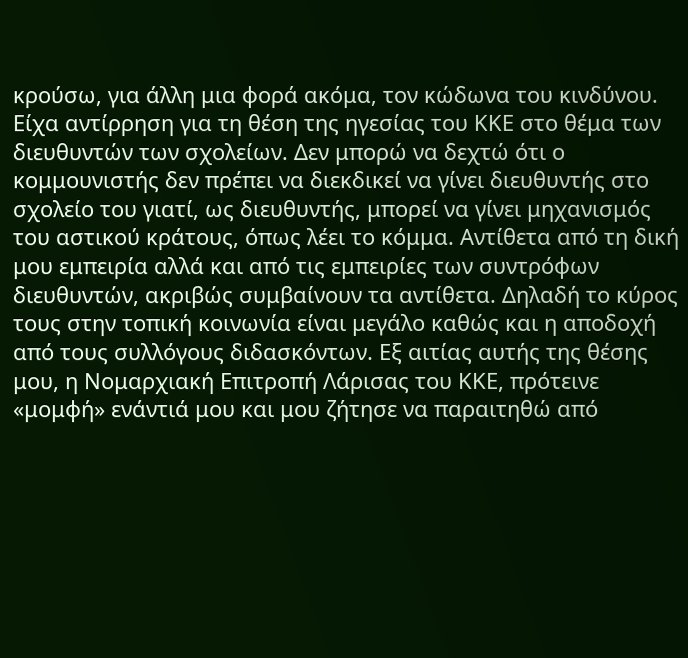κρούσω, για άλλη μια φορά ακόμα, τον κώδωνα του κινδύνου.
Είχα αντίρρηση για τη θέση της ηγεσίας του ΚΚΕ στο θέμα των διευθυντών των σχολείων. Δεν μπορώ να δεχτώ ότι ο κομμουνιστής δεν πρέπει να διεκδικεί να γίνει διευθυντής στο σχολείο του γιατί, ως διευθυντής, μπορεί να γίνει μηχανισμός του αστικού κράτους, όπως λέει το κόμμα. Αντίθετα από τη δική μου εμπειρία αλλά και από τις εμπειρίες των συντρόφων διευθυντών, ακριβώς συμβαίνουν τα αντίθετα. Δηλαδή το κύρος τους στην τοπική κοινωνία είναι μεγάλο καθώς και η αποδοχή από τους συλλόγους διδασκόντων. Εξ αιτίας αυτής της θέσης μου, η Νομαρχιακή Επιτροπή Λάρισας του ΚΚΕ, πρότεινε «μομφή» ενάντιά μου και μου ζήτησε να παραιτηθώ από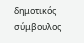δημοτικός σύμβουλος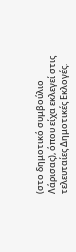(στο δημοτικό συμβούλιο Λάρισας), όπου είχα εκλεγεί στις τελευταίες Δημοτικές Εκλογές.